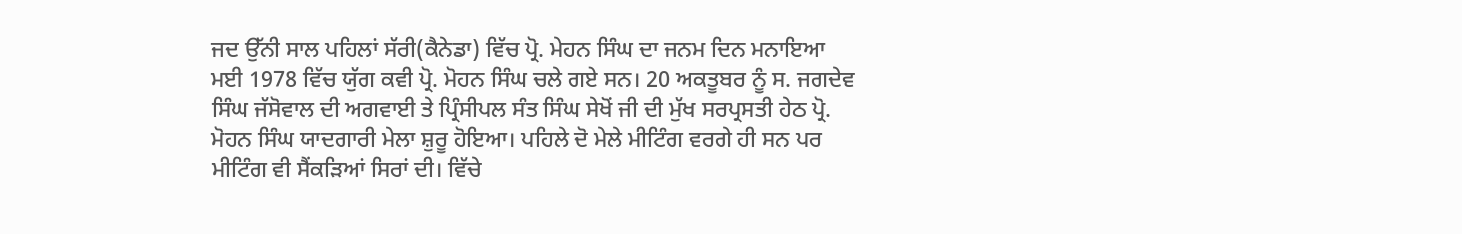ਜਦ ਉੱਨੀ ਸਾਲ ਪਹਿਲਾਂ ਸੱਰੀ(ਕੈਨੇਡਾ) ਵਿੱਚ ਪ੍ਰੋ. ਮੇਹਨ ਸਿੰਘ ਦਾ ਜਨਮ ਦਿਨ ਮਨਾਇਆ
ਮਈ 1978 ਵਿੱਚ ਯੁੱਗ ਕਵੀ ਪ੍ਰੋ. ਮੋਹਨ ਸਿੰਘ ਚਲੇ ਗਏ ਸਨ। 20 ਅਕਤੂਬਰ ਨੂੰ ਸ. ਜਗਦੇਵ ਸਿੰਘ ਜੱਸੋਵਾਲ ਦੀ ਅਗਵਾਈ ਤੇ ਪ੍ਰਿੰਸੀਪਲ ਸੰਤ ਸਿੰਘ ਸੇਖੋਂ ਜੀ ਦੀ ਮੁੱਖ ਸਰਪ੍ਰਸਤੀ ਹੇਠ ਪ੍ਰੋ. ਮੋਹਨ ਸਿੰਘ ਯਾਦਗਾਰੀ ਮੇਲਾ ਸ਼ੁਰੂ ਹੋਇਆ। ਪਹਿਲੇ ਦੋ ਮੇਲੇ ਮੀਟਿੰਗ ਵਰਗੇ ਹੀ ਸਨ ਪਰ ਮੀਟਿੰਗ ਵੀ ਸੈਂਕੜਿਆਂ ਸਿਰਾਂ ਦੀ। ਵਿੱਚੇ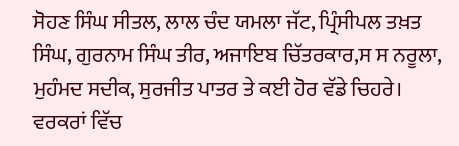ਸੋਹਣ ਸਿੰਘ ਸੀਤਲ, ਲਾਲ ਚੰਦ ਯਮਲਾ ਜੱਟ, ਪ੍ਰਿੰਸੀਪਲ ਤਖ਼ਤ ਸਿੰਘ, ਗੁਰਨਾਮ ਸਿੰਘ ਤੀਰ, ਅਜਾਇਬ ਚਿੱਤਰਕਾਰ,ਸ ਸ ਨਰੂਲਾ, ਮੁਹੰਮਦ ਸਦੀਕ, ਸੁਰਜੀਤ ਪਾਤਰ ਤੇ ਕਈ ਹੋਰ ਵੱਡੇ ਚਿਹਰੇ।
ਵਰਕਰਾਂ ਵਿੱਚ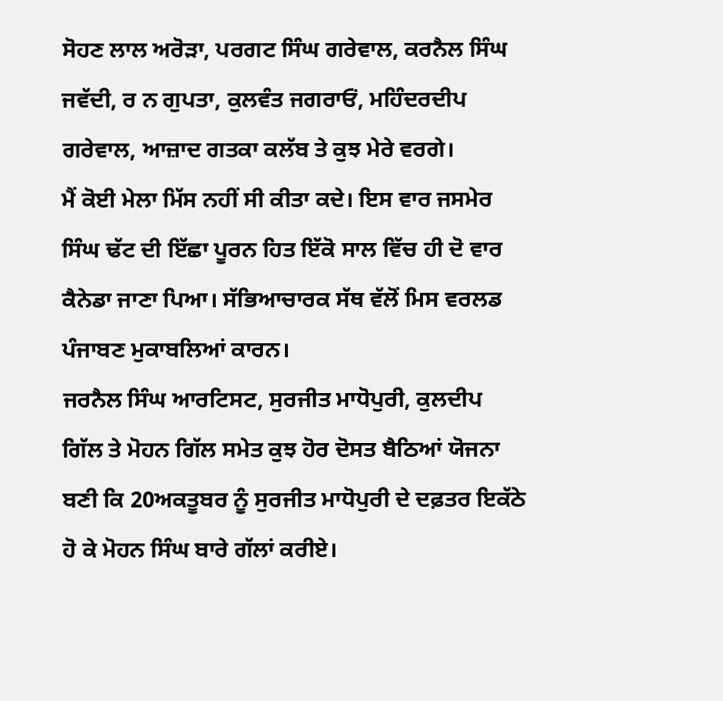ਸੋਹਣ ਲਾਲ ਅਰੋੜਾ, ਪਰਗਟ ਸਿੰਘ ਗਰੇਵਾਲ, ਕਰਨੈਲ ਸਿੰਘ ਜਵੱਦੀ, ਰ ਨ ਗੁਪਤਾ, ਕੁਲਵੰਤ ਜਗਰਾਓਂ, ਮਹਿੰਦਰਦੀਪ ਗਰੇਵਾਲ, ਆਜ਼ਾਦ ਗਤਕਾ ਕਲੱਬ ਤੇ ਕੁਝ ਮੇਰੇ ਵਰਗੇ।
ਮੈਂ ਕੋਈ ਮੇਲਾ ਮਿੱਸ ਨਹੀਂ ਸੀ ਕੀਤਾ ਕਦੇ। ਇਸ ਵਾਰ ਜਸਮੇਰ ਸਿੰਘ ਢੱਟ ਦੀ ਇੱਛਾ ਪੂਰਨ ਹਿਤ ਇੱਕੋ ਸਾਲ ਵਿੱਚ ਹੀ ਦੋ ਵਾਰ ਕੈਨੇਡਾ ਜਾਣਾ ਪਿਆ। ਸੱਭਿਆਚਾਰਕ ਸੱਥ ਵੱਲੋਂ ਮਿਸ ਵਰਲਡ ਪੰਜਾਬਣ ਮੁਕਾਬਲਿਆਂ ਕਾਰਨ।
ਜਰਨੈਲ ਸਿੰਘ ਆਰਟਿਸਟ, ਸੁਰਜੀਤ ਮਾਧੋਪੁਰੀ, ਕੁਲਦੀਪ ਗਿੱਲ ਤੇ ਮੋਹਨ ਗਿੱਲ ਸਮੇਤ ਕੁਝ ਹੋਰ ਦੋਸਤ ਬੈਠਿਆਂ ਯੋਜਨਾ ਬਣੀ ਕਿ 20ਅਕਤੂਬਰ ਨੂੰ ਸੁਰਜੀਤ ਮਾਧੋਪੁਰੀ ਦੇ ਦਫ਼ਤਰ ਇਕੱਠੇ ਹੋ ਕੇ ਮੋਹਨ ਸਿੰਘ ਬਾਰੇ ਗੱਲਾਂ ਕਰੀਏ।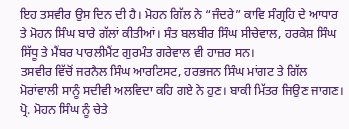ਇਹ ਤਸਵੀਰ ਉਸ ਦਿਨ ਦੀ ਹੈ। ਮੋਹਨ ਗਿੱਲ ਨੇ “ਜੰਦਰੇ” ਕਾਵਿ ਸੰਗ੍ਰਹਿ ਦੇ ਆਧਾਰ ਤੇ ਮੋਹਨ ਸਿੰਘ ਬਾਰੇ ਗੱਲਾਂ ਕੀਤੀਆਂ। ਸੰਤ ਬਲਬੀਰ ਸਿੰਘ ਸੀਚੇਵਾਲ, ਹਰਕੇਸ਼ ਸਿੰਘ ਸਿੱਧੂ ਤੇ ਮੈਂਬਰ ਪਾਰਲੀਮੈਂਟ ਗੁਰਮੰਤ ਗਰੇਵਾਲ ਵੀ ਹਾਜ਼ਰ ਸਨ।
ਤਸਵੀਰ ਵਿੱਚੋਂ ਜਰਨੈਲ ਸਿੰਘ ਆਰਟਿਸਟ, ਹਰਭਜਨ ਸਿੰਘ ਮਾਂਗਟ ਤੇ ਗਿੱਲ ਮੋਰਾਂਵਾਲੀ ਸਾਨੂੰ ਸਦੀਵੀ ਅਲਵਿਦਾ ਕਹਿ ਗਏ ਨੇ ਹੁਣ। ਬਾਕੀ ਮਿੱਤਰ ਜਿਉਣ ਜਾਗਣ।
ਪ੍ਰੋ. ਮੋਹਨ ਸਿੰਘ ਨੂੰ ਚੇਤੇ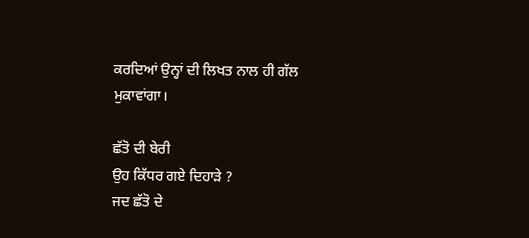ਕਰਦਿਆਂ ਉਨ੍ਹਾਂ ਦੀ ਲਿਖਤ ਨਾਲ ਹੀ ਗੱਲ ਮੁਕਾਵਾਂਗਾ।

ਛੱਤੋ ਦੀ ਬੇਰੀ
ਉਹ ਕਿੱਧਰ ਗਏ ਦਿਹਾੜੇ ?
ਜਦ ਛੱਤੋ ਦੇ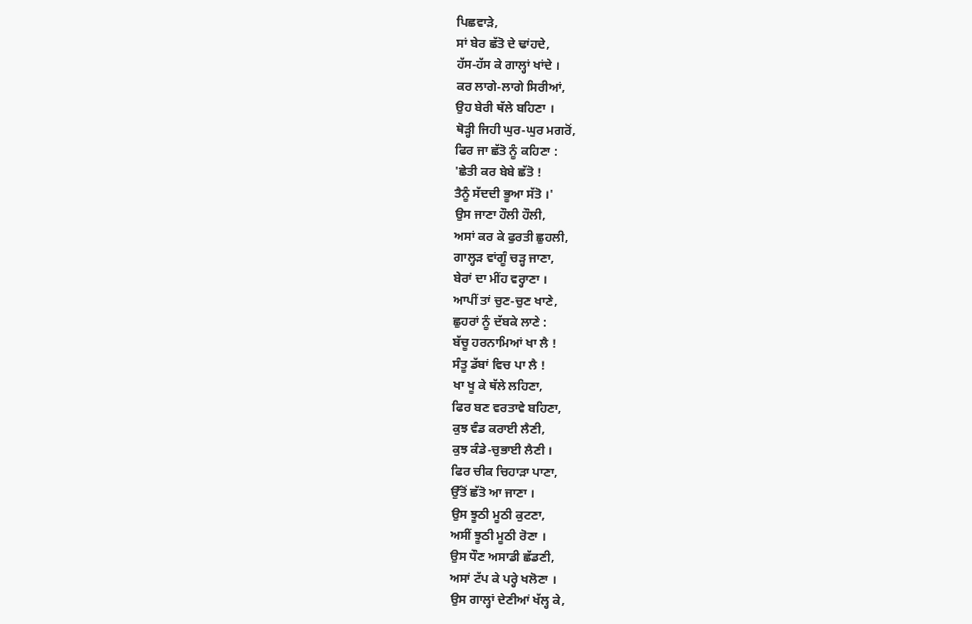ਪਿਛਵਾੜੇ,
ਸਾਂ ਬੇਰ ਛੱਤੋ ਦੇ ਢਾਂਹਦੇ,
ਹੱਸ-ਹੱਸ ਕੇ ਗਾਲ੍ਹਾਂ ਖਾਂਦੇ ।
ਕਰ ਲਾਗੇ-ਲਾਗੇ ਸਿਰੀਆਂ,
ਉਹ ਬੇਰੀ ਥੱਲੇ ਬਹਿਣਾ ।
ਥੋੜ੍ਹੀ ਜਿਹੀ ਘੁਰ-ਘੁਰ ਮਗਰੋਂ,
ਫਿਰ ਜਾ ਛੱਤੋ ਨੂੰ ਕਹਿਣਾ :
'ਛੇਤੀ ਕਰ ਬੇਬੇ ਛੱਤੋ !
ਤੈਨੂੰ ਸੱਦਦੀ ਭੂਆ ਸੱਤੋ ।'
ਉਸ ਜਾਣਾ ਹੌਲੀ ਹੌਲੀ,
ਅਸਾਂ ਕਰ ਕੇ ਫੁਰਤੀ ਛੁਹਲੀ,
ਗਾਲ੍ਹੜ ਵਾਂਗੂੰ ਚੜ੍ਹ ਜਾਣਾ,
ਬੇਰਾਂ ਦਾ ਮੀਂਹ ਵਰ੍ਹਾਣਾ ।
ਆਪੀਂ ਤਾਂ ਚੁਣ-ਚੁਣ ਖਾਣੇ,
ਛੁਹਰਾਂ ਨੂੰ ਦੱਬਕੇ ਲਾਣੇ :
ਬੱਚੂ ਹਰਨਾਮਿਆਂ ਖਾ ਲੈ !
ਸੰਤੂ ਡੱਬਾਂ ਵਿਚ ਪਾ ਲੈ !
ਖਾ ਖੂ ਕੇ ਥੱਲੇ ਲਹਿਣਾ,
ਫਿਰ ਬਣ ਵਰਤਾਵੇ ਬਹਿਣਾ,
ਕੁਝ ਵੰਡ ਕਰਾਈ ਲੈਣੀ,
ਕੁਝ ਕੰਡੇ-ਚੁਭਾਈ ਲੈਣੀ ।
ਫਿਰ ਚੀਕ ਚਿਹਾੜਾ ਪਾਣਾ,
ਉੱਤੋਂ ਛੱਤੋ ਆ ਜਾਣਾ ।
ਉਸ ਝੂਠੀ ਮੂਠੀ ਕੁਟਣਾ,
ਅਸੀਂ ਝੂਠੀ ਮੂਠੀ ਰੋਣਾ ।
ਉਸ ਧੌਣ ਅਸਾਡੀ ਛੱਡਣੀ,
ਅਸਾਂ ਟੱਪ ਕੇ ਪਰ੍ਹੇ ਖਲੋਣਾ ।
ਉਸ ਗਾਲ੍ਹਾਂ ਦੇਣੀਆਂ ਖੱਲ੍ਹ ਕੇ,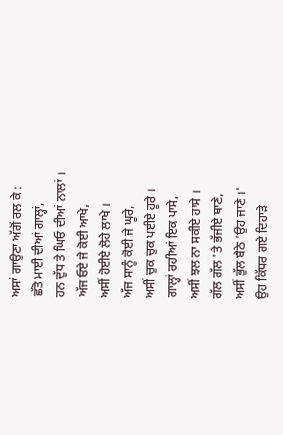ਅਸਾਂ ਗਾਉਣਾ ਅੱਗੋਂ ਰਲ ਕੇ :
ਛੱਤੋ ਮਾਈ ਦੀਆਂ ਗਾਲ੍ਹਾਂ,
ਹਨ ਦੁੱਧ ਤੇ ਘਿਓ ਦੀਆਂ ਨਾਲਾਂ ।
ਅੱਜ ਓਏ ਜੇ ਕੋਈ ਆਖੇ,
ਅਸੀਂ ਹੋਈਏ ਲੋਹੇ ਲਾਖੇ ।
ਅੱਜ ਸਾਨੂੰ ਕੋਈ ਜੇ ਘੂਰੇ,
ਅਸੀਂ ਚੁਕ ਚੁਕ ਪਈਏ ਹੂਰੇ ।
ਗਾਲ੍ਹਾਂ ਰਹੀਆਂ ਇਕ ਪਾਸੇ,
ਅਸੀਂ ਝਲ ਨਾ ਸਕੀਏ ਹਾਸੇ ।
ਗੱਲ ਗੱਲ 'ਤੇ ਭੱਜੀਏ ਥਾਣੇ,
ਅਸੀਂ ਭੁੱਲ ਬੈਠੇ 'ਉਹ ਜਾਣੇ ।'
ਉਹ ਕਿੱਧਰ ਗਏ ਦਿਹਾੜੇ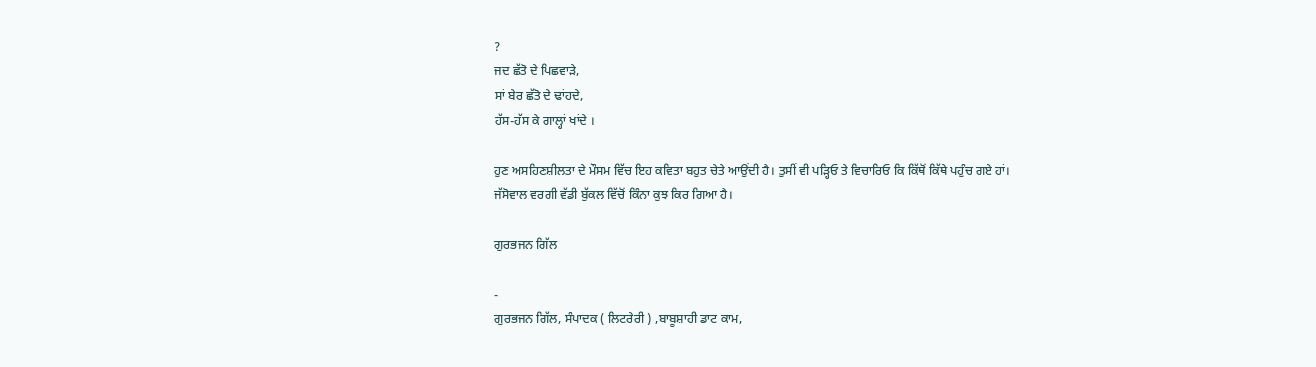?
ਜਦ ਛੱਤੋ ਦੇ ਪਿਛਵਾੜੇ,
ਸਾਂ ਬੇਰ ਛੱਤੋ ਦੇ ਢਾਂਹਦੇ,
ਹੱਸ-ਹੱਸ ਕੇ ਗਾਲ੍ਹਾਂ ਖਾਂਦੇ ।

ਹੁਣ ਅਸਹਿਣਸ਼ੀਲਤਾ ਦੇ ਮੌਸਮ ਵਿੱਚ ਇਹ ਕਵਿਤਾ ਬਹੁਤ ਚੇਤੇ ਆਉਂਦੀ ਹੈ। ਤੁਸੀਂ ਵੀ ਪੜ੍ਹਿਓ ਤੇ ਵਿਚਾਰਿਓ ਕਿ ਕਿੱਥੋਂ ਕਿੱਥੇ ਪਹੁੰਚ ਗਏ ਹਾਂ।
ਜੱਸੋਵਾਲ ਵਰਗੀ ਵੱਡੀ ਬੁੱਕਲ ਵਿੱਚੋਂ ਕਿੰਨਾ ਕੁਝ ਕਿਰ ਗਿਆ ਹੈ।

ਗੁਰਭਜਨ ਗਿੱਲ

-
ਗੁਰਭਜਨ ਗਿੱਲ, ਸੰਪਾਦਕ ( ਲਿਟਰੇਰੀ ) ,ਬਾਬੂਸ਼ਾਹੀ ਡਾਟ ਕਾਮ,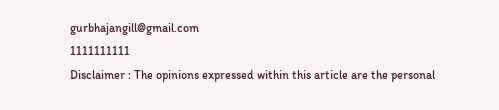gurbhajangill@gmail.com
1111111111
Disclaimer : The opinions expressed within this article are the personal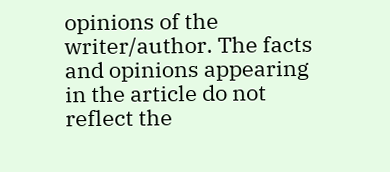opinions of the writer/author. The facts and opinions appearing in the article do not reflect the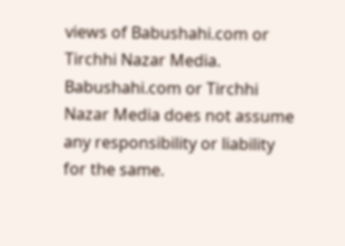views of Babushahi.com or Tirchhi Nazar Media. Babushahi.com or Tirchhi Nazar Media does not assume any responsibility or liability for the same.